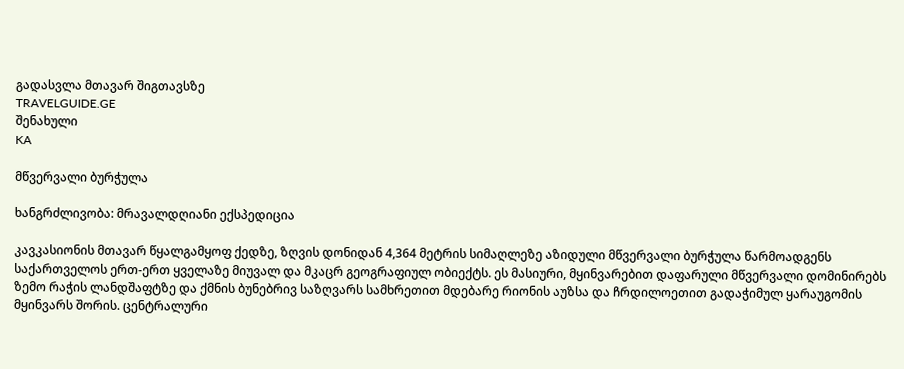გადასვლა მთავარ შიგთავსზე
TRAVELGUIDE.GE
შენახული
KA

მწვერვალი ბურჭულა

ხანგრძლივობა: მრავალდღიანი ექსპედიცია

კავკასიონის მთავარ წყალგამყოფ ქედზე, ზღვის დონიდან 4,364 მეტრის სიმაღლეზე აზიდული მწვერვალი ბურჭულა წარმოადგენს საქართველოს ერთ-ერთ ყველაზე მიუვალ და მკაცრ გეოგრაფიულ ობიექტს. ეს მასიური, მყინვარებით დაფარული მწვერვალი დომინირებს ზემო რაჭის ლანდშაფტზე და ქმნის ბუნებრივ საზღვარს სამხრეთით მდებარე რიონის აუზსა და ჩრდილოეთით გადაჭიმულ ყარაუგომის მყინვარს შორის. ცენტრალური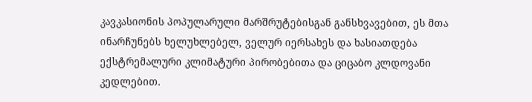კავკასიონის პოპულარული მარშრუტებისგან განსხვავებით, ეს მთა ინარჩუნებს ხელუხლებელ, ველურ იერსახეს და ხასიათდება ექსტრემალური კლიმატური პირობებითა და ციცაბო კლდოვანი კედლებით.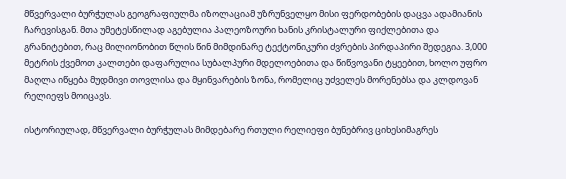მწვერვალი ბურჭულას გეოგრაფიულმა იზოლაციამ უზრუნველყო მისი ფერდობების დაცვა ადამიანის ჩარევისგან. მთა უმეტესწილად აგებულია პალეოზოური ხანის კრისტალური ფიქლებითა და გრანიტებით, რაც მილიონობით წლის წინ მიმდინარე ტექტონიკური ძვრების პირდაპირი შედეგია. 3,000 მეტრის ქვემოთ კალთები დაფარულია სუბალპური მდელოებითა და წიწვოვანი ტყეებით, ხოლო უფრო მაღლა იწყება მუდმივი თოვლისა და მყინვარების ზონა, რომელიც უძველეს მორენებსა და კლდოვან რელიეფს მოიცავს.

ისტორიულად, მწვერვალი ბურჭულას მიმდებარე რთული რელიეფი ბუნებრივ ციხესიმაგრეს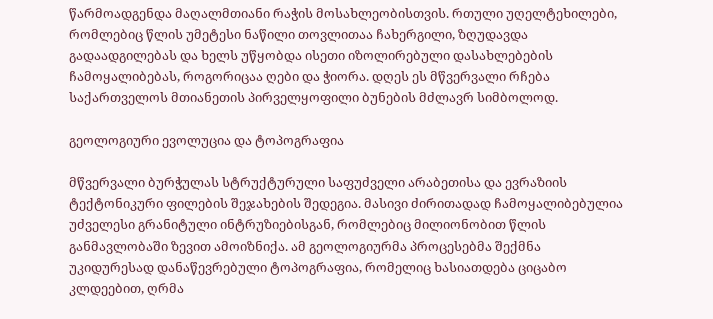წარმოადგენდა მაღალმთიანი რაჭის მოსახლეობისთვის. რთული უღელტეხილები, რომლებიც წლის უმეტესი ნაწილი თოვლითაა ჩახერგილი, ზღუდავდა გადაადგილებას და ხელს უწყობდა ისეთი იზოლირებული დასახლებების ჩამოყალიბებას, როგორიცაა ღები და ჭიორა. დღეს ეს მწვერვალი რჩება საქართველოს მთიანეთის პირველყოფილი ბუნების მძლავრ სიმბოლოდ.

გეოლოგიური ევოლუცია და ტოპოგრაფია

მწვერვალი ბურჭულას სტრუქტურული საფუძველი არაბეთისა და ევრაზიის ტექტონიკური ფილების შეჯახების შედეგია. მასივი ძირითადად ჩამოყალიბებულია უძველესი გრანიტული ინტრუზიებისგან, რომლებიც მილიონობით წლის განმავლობაში ზევით ამოიზნიქა. ამ გეოლოგიურმა პროცესებმა შექმნა უკიდურესად დანაწევრებული ტოპოგრაფია, რომელიც ხასიათდება ციცაბო კლდეებით, ღრმა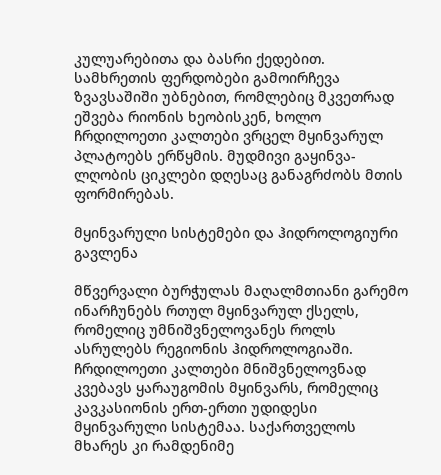კულუარებითა და ბასრი ქედებით. სამხრეთის ფერდობები გამოირჩევა ზვავსაშიში უბნებით, რომლებიც მკვეთრად ეშვება რიონის ხეობისკენ, ხოლო ჩრდილოეთი კალთები ვრცელ მყინვარულ პლატოებს ერწყმის. მუდმივი გაყინვა-ლღობის ციკლები დღესაც განაგრძობს მთის ფორმირებას.

მყინვარული სისტემები და ჰიდროლოგიური გავლენა

მწვერვალი ბურჭულას მაღალმთიანი გარემო ინარჩუნებს რთულ მყინვარულ ქსელს, რომელიც უმნიშვნელოვანეს როლს ასრულებს რეგიონის ჰიდროლოგიაში. ჩრდილოეთი კალთები მნიშვნელოვნად კვებავს ყარაუგომის მყინვარს, რომელიც კავკასიონის ერთ-ერთი უდიდესი მყინვარული სისტემაა. საქართველოს მხარეს კი რამდენიმე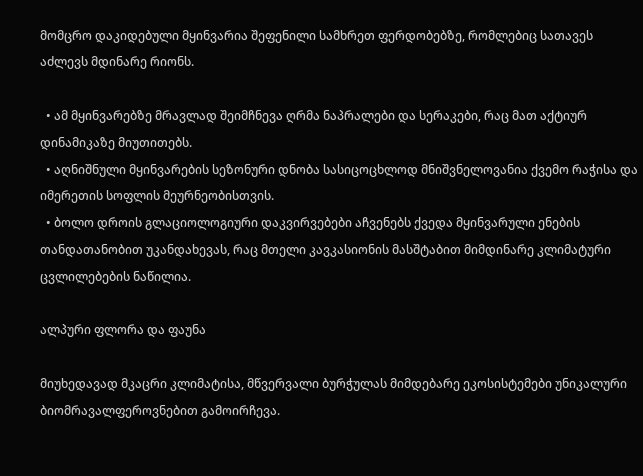მომცრო დაკიდებული მყინვარია შეფენილი სამხრეთ ფერდობებზე, რომლებიც სათავეს აძლევს მდინარე რიონს.

  • ამ მყინვარებზე მრავლად შეიმჩნევა ღრმა ნაპრალები და სერაკები, რაც მათ აქტიურ დინამიკაზე მიუთითებს.
  • აღნიშნული მყინვარების სეზონური დნობა სასიცოცხლოდ მნიშვნელოვანია ქვემო რაჭისა და იმერეთის სოფლის მეურნეობისთვის.
  • ბოლო დროის გლაციოლოგიური დაკვირვებები აჩვენებს ქვედა მყინვარული ენების თანდათანობით უკანდახევას, რაც მთელი კავკასიონის მასშტაბით მიმდინარე კლიმატური ცვლილებების ნაწილია.

ალპური ფლორა და ფაუნა

მიუხედავად მკაცრი კლიმატისა, მწვერვალი ბურჭულას მიმდებარე ეკოსისტემები უნიკალური ბიომრავალფეროვნებით გამოირჩევა.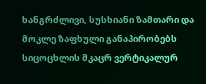ხანგრძლივი, სუსხიანი ზამთარი და მოკლე ზაფხული განაპირობებს სიცოცხლის მკაცრ ვერტიკალურ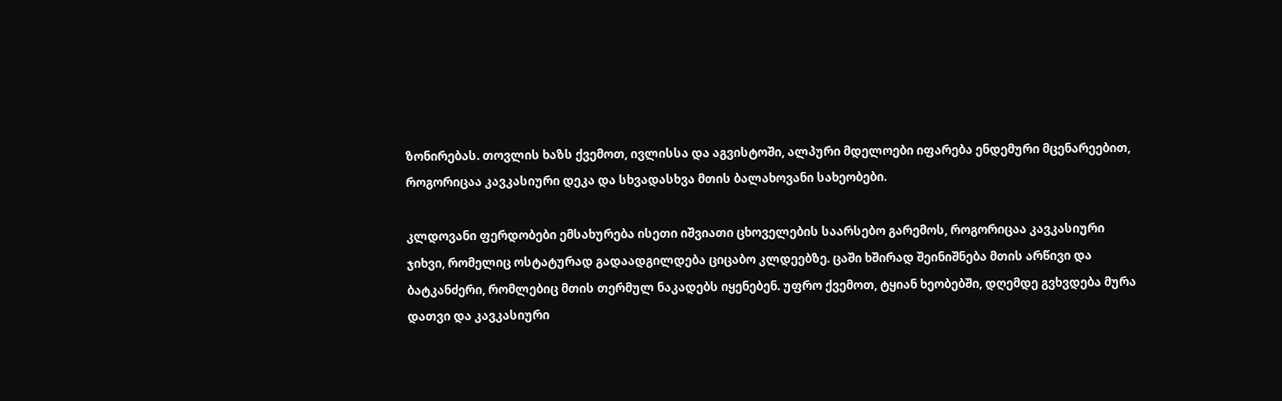ზონირებას. თოვლის ხაზს ქვემოთ, ივლისსა და აგვისტოში, ალპური მდელოები იფარება ენდემური მცენარეებით, როგორიცაა კავკასიური დეკა და სხვადასხვა მთის ბალახოვანი სახეობები.

კლდოვანი ფერდობები ემსახურება ისეთი იშვიათი ცხოველების საარსებო გარემოს, როგორიცაა კავკასიური ჯიხვი, რომელიც ოსტატურად გადაადგილდება ციცაბო კლდეებზე. ცაში ხშირად შეინიშნება მთის არწივი და ბატკანძერი, რომლებიც მთის თერმულ ნაკადებს იყენებენ. უფრო ქვემოთ, ტყიან ხეობებში, დღემდე გვხვდება მურა დათვი და კავკასიური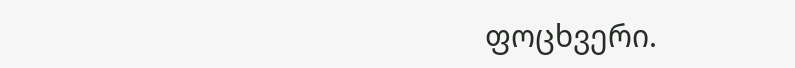ფოცხვერი.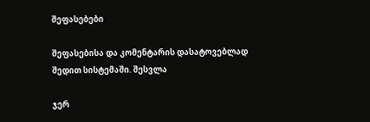შეფასებები

შეფასებისა და კომენტარის დასატოვებლად შედით სისტემაში. შესვლა

ჯერ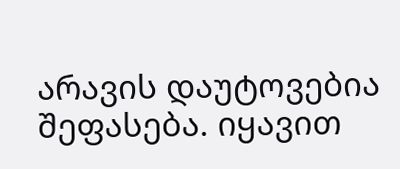არავის დაუტოვებია შეფასება. იყავით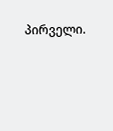პირველი.